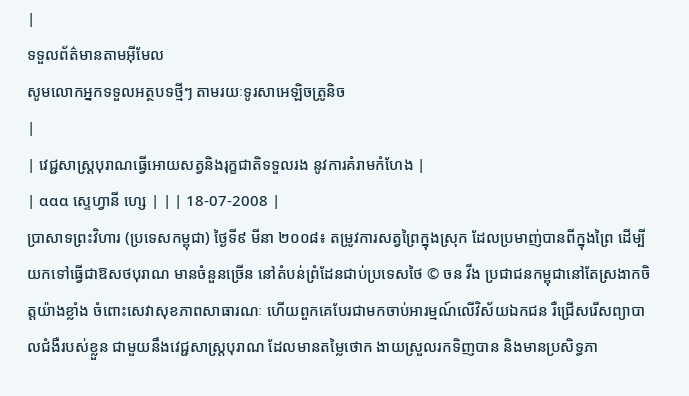|
ទទួលព័ត៌មានតាមអ៊ីមែល
សូមលោកអ្នកទទួលអត្ថបទថ្មីៗ តាមរយៈទូរសាអេឡិចត្រូនិច
|
| វេជ្ជសាស្ត្របុរាណធ្វើអោយសត្វនិងរុក្ខជាតិទទួលរង នូវការគំរាមកំហែង |
| ααα ស្ទេហ្វានី ហ្សេ | | | 18-07-2008 |
ប្រាសាទព្រះវិហារ (ប្រទេសកម្ពុជា) ថ្ងៃទី៩ មីនា ២០០៨៖ តម្រូវការសត្វព្រៃក្នុងស្រុក ដែលប្រមាញ់បានពីក្នុងព្រៃ ដើម្បីយកទៅធ្វើជាឱសថបុរាណ មានចំនួនច្រើន នៅតំបន់ព្រំដែនជាប់ប្រទេសថៃ © ចន វីង ប្រជាជនកម្ពុជានៅតែស្រងាកចិត្តយ៉ាងខ្លាំង ចំពោះសេវាសុខភាពសាធារណៈ ហើយពួកគេបែរជាមកចាប់អារម្មណ៍លើវិស័យឯកជន រឺជ្រើសរើសព្យាបាលជំងឺរបស់ខ្លួន ជាមួយនឹងវេជ្ជសាស្រ្តបុរាណ ដែលមានតម្លៃថោក ងាយស្រួលរកទិញបាន និងមានប្រសិទ្ធភា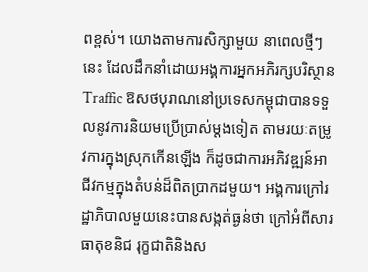ពខ្ពស់។ យោងតាមការសិក្សាមួយ នាពេលថ្មីៗនេះ ដែលដឹកនាំដោយអង្គការអ្នកអភិរក្សបរិស្ថាន Traffic ឱសថបុរាណនៅប្រទេសកម្ពុជាបានទទួលនូវការនិយមប្រើប្រាស់ម្តងទៀត តាមរយៈតម្រូវការក្នុងស្រុកកើនឡើង ក៏ដូចជាការអភិវឌ្ឍន៍អាជីវកម្មក្នុងតំបន់ដ៏ពិតប្រាកដមួយ។ អង្គការក្រៅរដ្ឋាភិបាលមួយនេះបានសង្កត់ធ្ងន់ថា ក្រៅអំពីសារធាតុខនិជ រុក្ខជាតិនិងស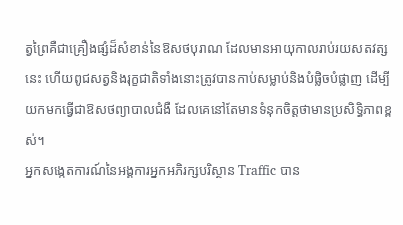ត្វព្រៃគឺជាគ្រឿងផ្សំដ៏សំខាន់នៃឱសថបុរាណ ដែលមានអាយុកាលរាប់រយសតវត្សនេះ ហើយពូជសត្វនិងរុក្ខជាតិទាំងនោះត្រូវបានកាប់សម្លាប់និងបំផ្លិចបំផ្លាញ ដើម្បីយកមកធ្វើជាឱសថព្យាបាលជំងឺ ដែលគេនៅតែមានទំនុកចិត្តថាមានប្រសិទ្ធិភាពខ្ពស់។
អ្នកសង្កេតការណ៍នៃអង្គការអ្នកអភិរក្សបរិស្ថាន Traffic បាន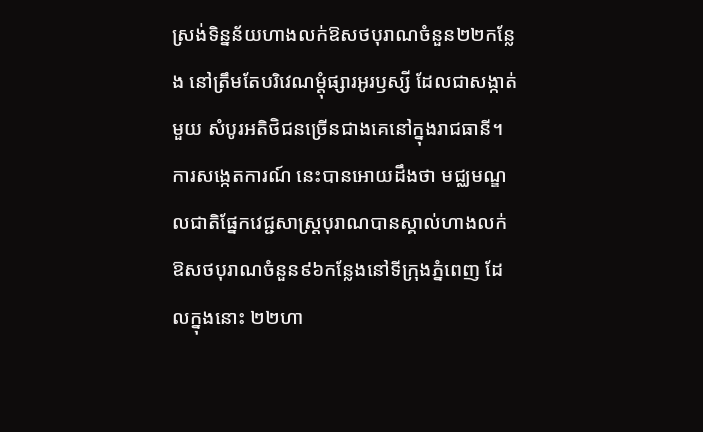ស្រង់ទិន្នន័យហាងលក់ឱសថបុរាណចំនួន២២កន្លែង នៅត្រឹមតែបរិវេណម្តុំផ្សារអូរឫស្សី ដែលជាសង្កាត់មួយ សំបូរអតិថិជនច្រើនជាងគេនៅក្នុងរាជធានី។ ការសង្កេតការណ៍ នេះបានអោយដឹងថា មជ្ឈមណ្ឌលជាតិផ្នែកវេជ្ជសាស្ត្របុរាណបានស្គាល់ហាងលក់ឱសថបុរាណចំនួន៩៦កន្លែងនៅទីក្រុងភ្នំពេញ ដែលក្នុងនោះ ២២ហា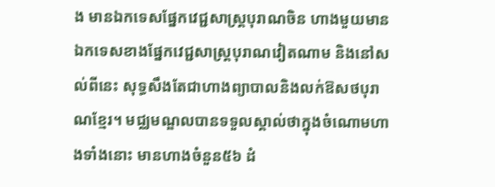ង មានឯកទេសផ្នែកវេជ្ជសាស្ត្របុរាណចិន ហាងមួយមានឯកទេសខាងផ្នែកវេជ្ជសាស្ត្របុរាណវៀតណាម និងនៅសល់ពីនេះ សុទ្ធសឹងតែជាហាងព្យាបាលនិងលក់ឱសថបុរាណខ្មែរ។ មជ្ឈមណ្ឌលបានទទួលស្គាល់ថាក្នុងចំណោមហាងទាំងនោះ មានហាងចំនួន៥៦ ដំ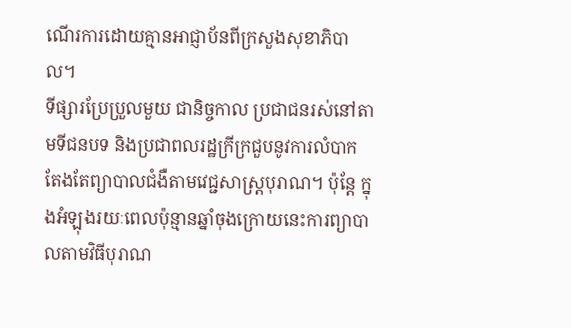ណើរការដោយគ្មានអាជ្ញាប័នពីក្រសួងសុខាភិបាល។
ទីផ្សារប្រែប្រួលមួយ ជានិច្ចកាល ប្រជាជនរស់នៅតាមទីជនបទ និងប្រជាពលរដ្ឋក្រីក្រជួបនូវការលំបាក តែងតែព្យាបាលជំងឺតាមវេជ្ជសាស្ត្របុរាណ។ ប៉ុន្តែ ក្នុងអំឡុងរយៈពេលប៉ុន្មានឆ្នាំចុងក្រោយនេះការព្យាបាលតាមវិធីបុរាណ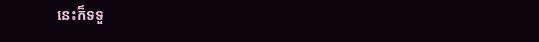នេះក៏ទទួ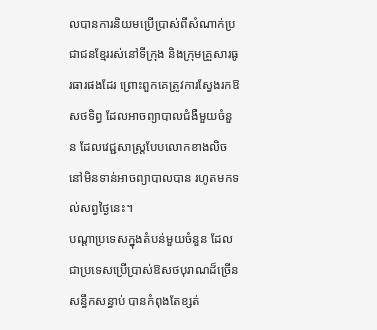លបានការនិយមប្រើប្រាស់ពីសំណាក់ប្រជាជនខ្មែររស់នៅទីក្រុង និងក្រុមគ្រួសារធូរធារផងដែរ ព្រោះពួកគេត្រូវការស្វែងរកឱសថទិព្វ ដែលអាចព្យាបាលជំងឺមួយចំនួន ដែលវេជ្ជសាស្ត្របែបលោកខាងលិច នៅមិនទាន់អាចព្យាបាលបាន រហូតមកទល់សព្វថ្ងៃនេះ។
បណ្តាប្រទេសក្នុងតំបន់មួយចំនួន ដែលជាប្រទេសប្រើប្រាស់ឱសថបុរាណដ៏ច្រើនសន្ធឹកសន្ធាប់ បានកំពុងតែខ្សត់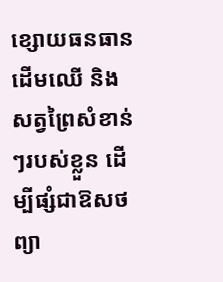ខ្សោយធនធានដើមឈើ និងសត្វព្រៃសំខាន់ៗរបស់ខ្លួន ដើម្បីផ្សំជាឱសថព្យា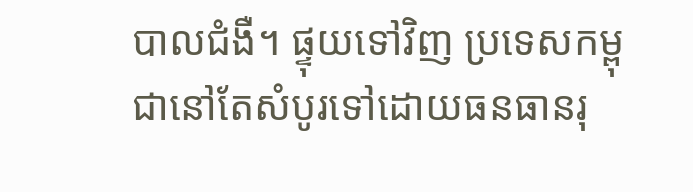បាលជំងឺ។ ផ្ទុយទៅវិញ ប្រទេសកម្ពុជានៅតែសំបូរទៅដោយធនធានរុ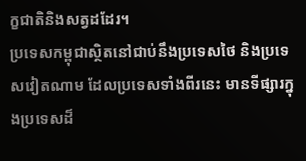ក្ខជាតិនិងសត្វដដែរ។
ប្រទេសកម្ពុជាស្ថិតនៅជាប់នឹងប្រទេសថៃ និងប្រទេសវៀតណាម ដែលប្រទេសទាំងពីរនេះ មានទីផ្សារក្នុងប្រទេសដ៏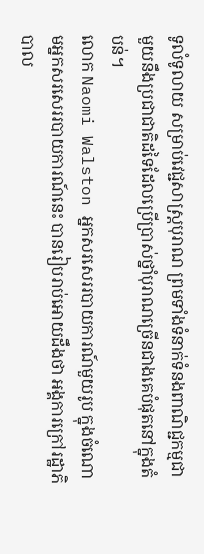ទូលំទូលាយ សម្រាប់វេជ្ជសាស្ត្របុរាណ ព្រមទាំងទំនាក់ទំនងពាណិជ្ជកម្មជាមួយនឹងប្រជាជាតិដទៃដែលប្រើប្រាស់ថ្នាំបុរាណច្រើនជាងគេបំផុតនៅក្នុងតំបន់។
លោក Naomi Walston អ្នកសរសេររបាយការណ៍មួយរូប ក្នុងចំណោមអ្នកសរសេររបាយការណ៍នេះ បានរៀបរាប់អោយដឹងថា អង្គការក្រៅរដ្ឋាភិបាល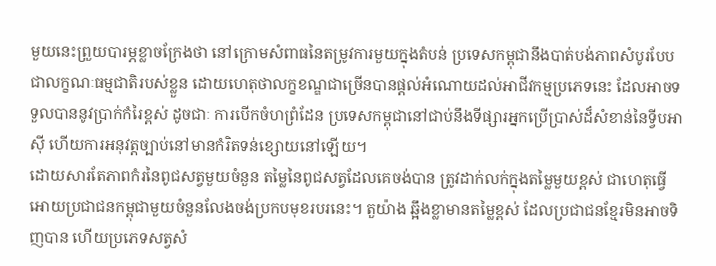មួយនេះព្រួយបារម្ភខ្លាចក្រែងថា នៅក្រោមសំពាធនៃតម្រូវការមួយក្នុងតំបន់ ប្រទេសកម្ពុជានឹងបាត់បង់ភាពសំបូរបែបជាលក្ខណៈធម្មជាតិរបស់ខ្លួន ដោយហេតុថាលក្ខខណ្ឌជាច្រើនបានផ្តល់អំណោយដល់អាជីវកម្មប្រភេទនេះ ដែលអាចទទួលបាននូវប្រាក់កំរៃខ្ពស់ ដូចជាៈ ការបើកចំហព្រំដែន ប្រទេសកម្ពុជានៅជាប់នឹងទីផ្សារអ្នកប្រើប្រាស់ដ៏សំខាន់នៃទ្វីបអាស៊ី ហើយការអនុវត្តច្បាប់នៅមានកំរិតទន់ខ្សោយនៅឡើយ។
ដោយសារតែភាពកំរនៃពូជសត្វមួយចំនួន តម្លៃនៃពូជសត្វដែលគេចង់បាន ត្រូវដាក់លក់ក្នុងតម្លៃមួយខ្ពស់ ជាហេតុធ្វើអោយប្រជាជនកម្ពុជាមួយចំនួនលែងចង់ប្រកបមុខរបរនេះ។ តួយ៉ាង ឆ្អឹងខ្លាមានតម្លៃខ្ពស់ ដែលប្រជាជនខ្មែរមិនអាចទិញបាន ហើយប្រភេទសត្វសំ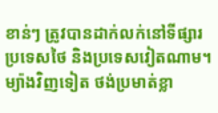ខាន់ៗ ត្រូវបានដាក់លក់នៅទីផ្សារប្រទេសថៃ និងប្រទេសវៀតណាម។ ម្យ៉ាងវិញទៀត ថង់ប្រមាត់ខ្លា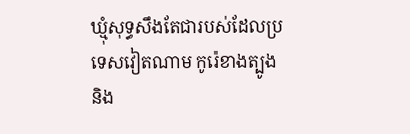ឃ្មុំសុទ្ធសឹងតែជារបស់ដែលប្រទេសវៀតណាម កូរ៉េខាងត្បូង និង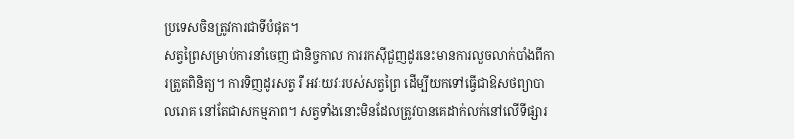ប្រទេសចិនត្រូវការជាទីបំផុត។
សត្វព្រៃសម្រាប់ការនាំចេញ ជានិច្ចកាល ការរកស៊ីជួញដូរនេះមានការលួចលាក់បាំងពីការត្រួតពិនិត្យ។ ការទិញដូរសត្វ រឺ អវៈយវៈរបស់សត្វព្រៃ ដើម្បីយកទៅធ្វើជាឱសថព្យាបាលរោគ នៅតែជាសកម្មភាព។ សត្វទាំងនោះមិនដែលត្រូវបានគេដាក់លក់នៅលើទីផ្សារ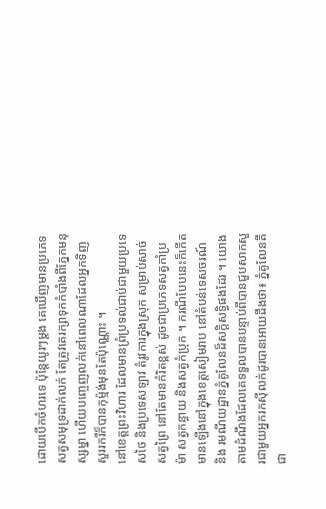ដោយបើកចំហរទេ ប៉ុន្តែយូរៗម្ដង គេឃើញមានប្រភេទសត្វសមុទ្រដាក់លក់ តែត្រូវគេរក្សាទុកកំបាំងពីភ្នែកមនុស្សម្នា ហើយបញ្ចេញលក់នៅពេលណាដែលអ្នកទិញសួររករឺក៏បានកុម្ម៉ង់មុនតែប៉ុណ្ណោះ ។
នៅខេត្តព្រះវិហារ ដែលមានព្រំប្រទល់ជាប់ជាមួយប្រទេសថៃ និងប្រទេសឡាវ តំរូវការក្នុងស្រុក សម្រាប់សាច់សត្វព្រៃ នៅតែមានកំរិតខ្ពស់ ដូចជាប្រភេទសត្វកាំប្រម៉ា សត្វកន្ធាយ និងសត្វកំប្រុក ។ ករណីបែបនេះក៏កើតមានឡើងនៅក្នុងខេត្តសៀមរាប នៅតំបន់ទេសចរណ៍ និង រមណីយដ្ឋានភ្នំគូលែនដ៏សក្តិសទ្ធិផងដែរ ។ យោងតាមដំណឹងដែលគេទទួលបានបន្ទាប់ពីបានជួបសាកសួរជាមួយអ្នករកស៊ីលក់ដូរបានអោយដឹងថា៖ ភ្នំគូលែនគឹជា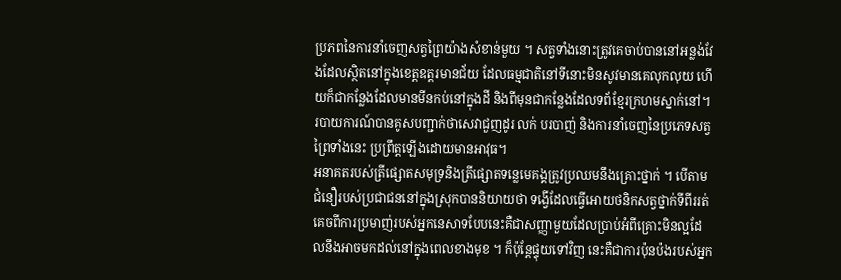ប្រភពនៃការនាំចេញសត្វព្រៃយ៉ាងសំខាន់មួយ ។ សត្វទាំងនោះត្រូវគេចាប់បាននៅអន្លង់វែងដែលស្ថិតនៅក្នុងខេត្តឧត្តរមានជ័យ ដែលធម្មជាតិនៅទីនោះមិនសូវមានគេលុកលុយ ហើយក៏ជាកន្លែងដែលមានមីនកប់នៅក្នុងដី និងពីមុនជាកន្លែងដែលទព័ខ្មែរក្រហមស្នាក់នៅ។ របាយការណ៍បានគូសបញ្ជាក់ថាសេវាជួញដូរ លក់ បរបាញ់ និងការនាំចេញនៃប្រភេទសត្វព្រៃទាំងនេះ ប្រព្រឹត្តឡើងដោយមានអាវុធ។
អនាគតរបស់ត្រីផ្សោតសមុទ្រនិងត្រីផ្សោតទន្លេមេគង្គត្រូវប្រឈមនឹងគ្រោះថ្នាក់ ។ បើតាមជំនឿរបស់ប្រជាជននៅក្នុងស្រុកបាននិយាយថា ទង្វើដែលធ្វើអោយថនិកសត្វថ្នាក់ទីពីររត់គេចពីការប្រមាញ់របស់អ្នកនេសាទបែបនេះគឺជាសញ្ញាមួយដែលប្រាប់អំពីគ្រោះមិនល្អដែលនឹងអាចមកដល់នៅក្នុងពេលខាងមុខ ។ ក៏ប៉ុន្តែផ្ទុយទៅវិញ នេះគឺជាការប៉ុនប៉ងរបស់អ្នក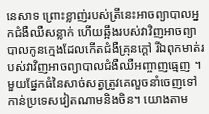នេសាទ ព្រោះខ្លាញ់របស់ត្រីនេះអាចព្យាបាលអ្នកជំងឺឈឺសន្លាក់ ហើយឆ្អឹងរបស់វាវិញអាចព្យាបាលកូនក្មេងដែលកើតជំងឺគ្រុនក្ដៅ រីឯពុកមាត់របស់វាវិញអាចព្យាបាលជំងឺឈឺអញ្ចាញធ្មេញ ។ មួយផ្នែកធំនៃសាច់សត្វត្រូវគេលួចនាំចេញទៅកាន់ប្រទេសវៀតណាមនិងចិន។ យោងតាម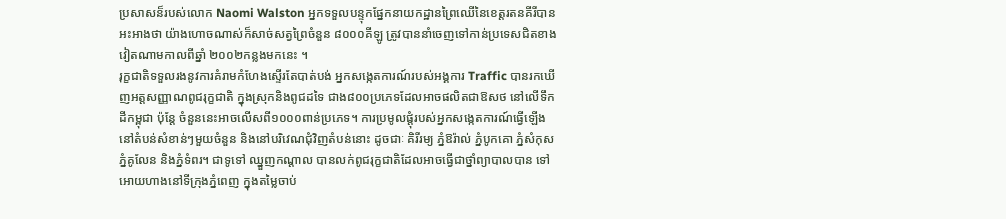ប្រសាសន៏របស់លោក Naomi Walston អ្នកទទួលបន្ទុកផ្នែកនាយកដ្ឋានព្រៃឈើនៃខេត្តរតនគីរីបានអះអាងថា យ៉ាងហោចណាស់ក៏សាច់សត្វព្រៃចំនួន ៨០០០គីឡូ ត្រូវបាននាំចេញទៅកាន់ប្រទេសជិតខាងវៀតណាមកាលពីឆ្នាំ ២០០២កន្លងមកនេះ ។
រុក្ខជាតិទទួលរងនូវការគំរាមកំហែងស្ទើរតែបាត់បង់ អ្នកសង្កេតការណ៍របស់អង្គការ Traffic បានរកឃើញអត្តសញ្ញាណពូជរុក្ខជាតិ ក្នុងស្រុកនិងពូជដទៃ ជាង៨០០ប្រភេទដែលអាចផលិតជាឱសថ នៅលើទឹកដីកម្ពុជា ប៉ុន្តែ ចំនួននេះអាចលើសពី១០០០ពាន់ប្រភេទ។ ការប្រមូលផ្តុំរបស់អ្នកសង្កេតការណ៍ធ្វើឡើងនៅតំបន់សំខាន់ៗមួយចំនួន និងនៅបរិវេណជុំវិញតំបន់នោះ ដូចជាៈ គិរីរម្យ ភ្នំឱរ៉ាល់ ភ្នំបូកគោ ភ្នំសំកុស ភ្នំគូលែន និងភ្នំទំពរ។ ជាទូទៅ ឈ្នួញកណ្តាល បានលក់ពូជរុក្ខជាតិដែលអាចធ្វើជាថ្នាំព្យាបាលបាន ទៅអោយហាងនៅទីក្រុងភ្នំពេញ ក្នុងតម្លៃចាប់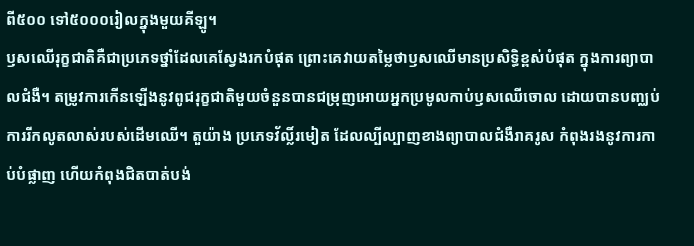ពី៥០០ ទៅ៥០០០រៀលក្នុងមួយគីឡូ។
ឫសឈើរុក្ខជាតិគឺជាប្រភេទថ្នាំដែលគេស្វែងរកបំផុត ព្រោះគេវាយតម្លៃថាឫសឈើមានប្រសិទ្ធិខ្ពស់បំផុត ក្នុងការព្យាបាលជំងឺ។ តម្រូវការកើនឡើងនូវពូជរុក្ខជាតិមួយចំនួនបានជម្រុញអោយអ្នកប្រមូលកាប់ឫសឈើចោល ដោយបានបញ្ឈប់ការរីកលូតលាស់របស់ដើមឈើ។ តួយ៉ាង ប្រភេទវ័ល្លិ៍រមៀត ដែលល្បីល្បាញខាងព្យាបាលជំងឺរាគរូស កំពុងរងនូវការកាប់បំផ្លាញ ហើយកំពុងជិតបាត់បង់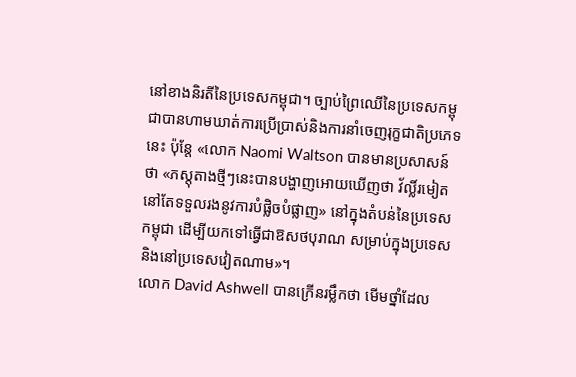នៅខាងនិរតីនៃប្រទេសកម្ពុជា។ ច្បាប់ព្រៃឈើនៃប្រទេសកម្ពុជាបានហាមឃាត់ការប្រើប្រាស់និងការនាំចេញរុក្ខជាតិប្រភេទនេះ ប៉ុន្តែ «លោក Naomi Waltson បានមានប្រសាសន៍ថា «ភស្តុតាងថ្មីៗនេះបានបង្ហាញអោយឃើញថា វ័ល្លិ៍រមៀតនៅតែទទួលរងនូវការបំផ្លិចបំផ្លាញ» នៅក្នុងតំបន់នៃប្រទេសកម្ពុជា ដើម្បីយកទៅធ្វើជាឱសថបុរាណ សម្រាប់ក្នុងប្រទេសនិងនៅប្រទេសវៀតណាម»។
លោក David Ashwell បានក្រើនរម្លឹកថា មើមថ្នាំដែល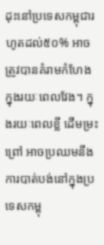ដុះនៅប្រទេសកម្ពុជារហូតដល់៥០% អាចត្រូវបានគំរាមកំហែង ក្នុងរយៈពេលវែង។ ក្នុងរយៈពេលខ្លី ដើមម្រះព្រៅ អាចប្រឈមនឹងការបាត់បង់នៅក្នុងប្រទេសកម្ពុ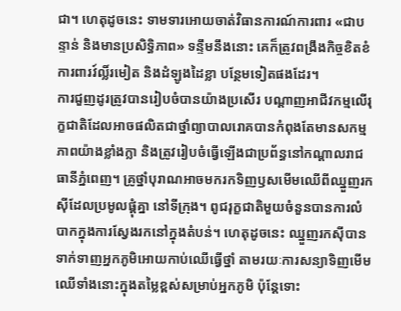ជា។ ហេតុដូចនេះ ទាមទារអោយចាត់វិធានការណ៍ការពារ «ជាបន្ទាន់ និងមានប្រសិទ្ធិភាព» ទន្ទឹមនឹងនោះ គេក៏ត្រូវពង្រឹងកិច្ចខិតខំការពារវ៍ល្លិ៍រមៀត និងដំឡូងដៃខ្លា បន្ថែមទៀតផងដែរ។
ការជួញដូរត្រូវបានរៀបចំបានយ៉ាងប្រសើរ បណ្តាញអាជីវកម្មលើរុក្ខជាតិដែលអាចផលិតជាថ្នាំព្យាបាលរោគបានកំពុងតែមានសកម្មភាពយ៉ាងខ្លាំងក្លា និងត្រូវរៀបចំធ្វើឡើងជាប្រព័ន្ធនៅកណ្តាលរាជធានីភ្នំពេញ។ គ្រូថ្នាំបុរាណអាចមករកទិញឫសមើមឈើពីឈ្នួញរកស៊ីដែលប្រមូលផ្តុំគ្នា នៅទីក្រុង។ ពូជរុក្ខជាតិមួយចំនួនបានការលំបាកក្នុងការស្វែងរកនៅក្នុងតំបន់។ ហេតុដូចនេះ ឈ្នួញរកស៊ីបានទាក់ទាញអ្នកភូមិអោយកាប់ឈើធ្វើថ្នាំ តាមរយៈការសន្យាទិញមើមឈើទាំងនោះក្នុងតម្លៃខ្ពស់សម្រាប់អ្នកភូមិ ប៉ុន្តែទោះ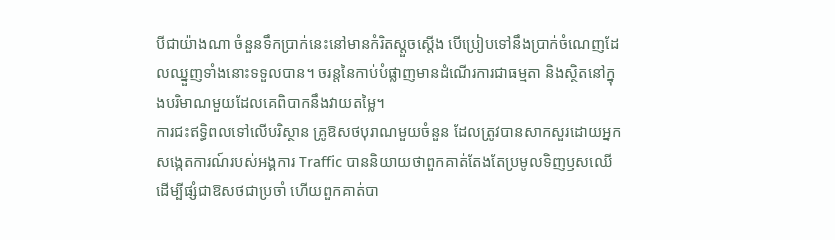បីជាយ៉ាងណា ចំនួនទឹកប្រាក់នេះនៅមានកំរិតស្តួចស្តើង បើប្រៀបទៅនឹងប្រាក់ចំណេញដែលឈ្នួញទាំងនោះទទួលបាន។ ចរន្តនៃកាប់បំផ្លាញមានដំណើរការជាធម្មតា និងស្ថិតនៅក្នុងបរិមាណមួយដែលគេពិបាកនឹងវាយតម្លៃ។
ការជះឥទ្ធិពលទៅលើបរិស្ថាន គ្រូឱសថបុរាណមួយចំនួន ដែលត្រូវបានសាកសួរដោយអ្នកសង្កេតការណ៍របស់អង្គការ Traffic បាននិយាយថាពួកគាត់តែងតែប្រមូលទិញឫសឈើ ដើម្បីផ្សំជាឱសថជាប្រចាំ ហើយពួកគាត់បា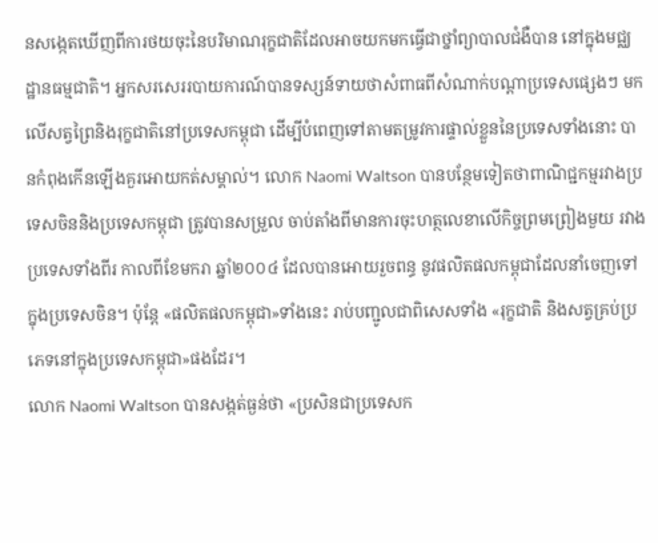នសង្កេតឃើញពីការថយចុះនៃបរិមាណរុក្ខជាតិដែលអាចយកមកធ្វើជាថ្នាំព្យាបាលជំងឺបាន នៅក្នុងមជ្ឈដ្ឋានធម្មជាតិ។ អ្នកសរសេររបាយការណ៍បានទស្សន៍ទាយថាសំពាធពីសំណាក់បណ្តាប្រទេសផ្សេងៗ មកលើសត្វព្រៃនិងរុក្ខជាតិនៅប្រទេសកម្ពុជា ដើម្បីបំពេញទៅតាមតម្រូវការផ្ទាល់ខ្លួននៃប្រទេសទាំងនោះ បានកំពុងកើនឡើងគួរអោយកត់សម្គាល់។ លោក Naomi Waltson បានបន្ថែមទៀតថាពាណិជ្ជកម្មរវាងប្រទេសចិននិងប្រទេសកម្ពុជា ត្រូវបានសម្រួល ចាប់តាំងពីមានការចុះហត្ថលេខាលើកិច្ចព្រមព្រៀងមួយ រវាងប្រទេសទាំងពីរ កាលពីខែមករា ឆ្នាំ២០០៤ ដែលបានអោយរួចពន្ធ នូវផលិតផលកម្ពុជាដែលនាំចេញទៅក្នុងប្រទេសចិន។ ប៉ុន្តែ «ផលិតផលកម្ពុជា»ទាំងនេះ រាប់បញ្ជូលជាពិសេសទាំង «រុក្ខជាតិ និងសត្វគ្រប់ប្រភេទនៅក្នុងប្រទេសកម្ពុជា»ផងដែរ។
លោក Naomi Waltson បានសង្កត់ធ្ងន់ថា «ប្រសិនជាប្រទេសក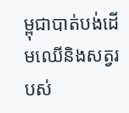ម្ពុជាបាត់បង់ដើមឈើនិងសត្វរបស់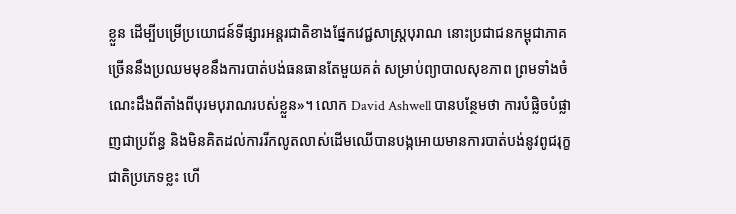ខ្លួន ដើម្បីបម្រើប្រយោជន៍ទីផ្សារអន្តរជាតិខាងផ្នែកវេជ្ជសាស្រ្តបុរាណ នោះប្រជាជនកម្ពុជាភាគច្រើននឹងប្រឈមមុខនឹងការបាត់បង់ធនធានតែមួយគត់ សម្រាប់ព្យាបាលសុខភាព ព្រមទាំងចំណេះដឹងពីតាំងពីបុរមបុរាណរបស់ខ្លួន»។ លោក David Ashwell បានបន្ថែមថា ការបំផ្លិចបំផ្លាញជាប្រព័ន្ធ និងមិនគិតដល់ការរីកលូតលាស់ដើមឈើបានបង្កអោយមានការបាត់បង់នូវពូជរុក្ខជាតិប្រភេទខ្លះ ហើ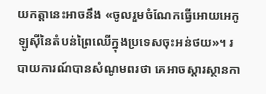យកត្តានេះអាចនឹង «ចូលរួមចំណែកធ្វើអោយអេកូឡូស៊ីនៃតំបន់ព្រៃឈើក្នុងប្រទេសចុះអន់ថយ»។ របាយការណ៍បានសំណូមពរថា គេអាចស្តារស្ថានកា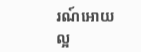រណ៍អោយល្អ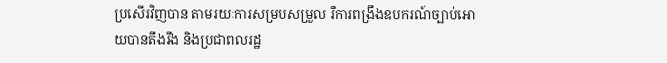ប្រសើរវិញបាន តាមរយៈការសម្របសម្រួល រឺការពង្រឹងឧបករណ៍ច្បាប់អោយបានតឹងរឹង និងប្រជាពលរដ្ឋ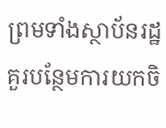ព្រមទាំងស្ថាប័នរដ្ឋគួរបន្ថែមការយកចិ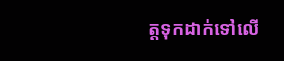ត្តទុកដាក់ទៅលើ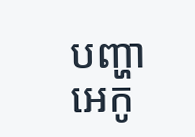បញ្ហាអេកូ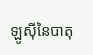ឡូស៊ីនៃបាតុ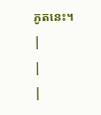ភូតនេះ។
|
|
|